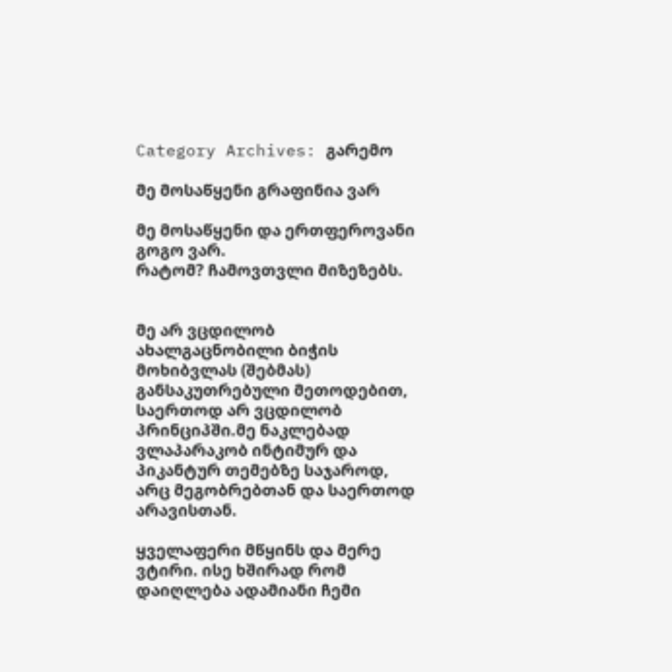Category Archives: გარემო

მე მოსაწყენი გრაფინია ვარ

მე მოსაწყენი და ერთფეროვანი გოგო ვარ.
რატომ? ჩამოვთვლი მიზეზებს.


მე არ ვცდილობ ახალგაცნობილი ბიჭის მოხიბვლას (შებმას) განსაკუთრებული მეთოდებით, საერთოდ არ ვცდილობ პრინციპში.მე ნაკლებად  ვლაპარაკობ ინტიმურ და პიკანტურ თემებზე საჯაროდ, არც მეგობრებთან და საერთოდ არავისთან.

ყველაფერი მწყინს და მერე ვტირი. ისე ხშირად რომ დაიღლება ადამიანი ჩემი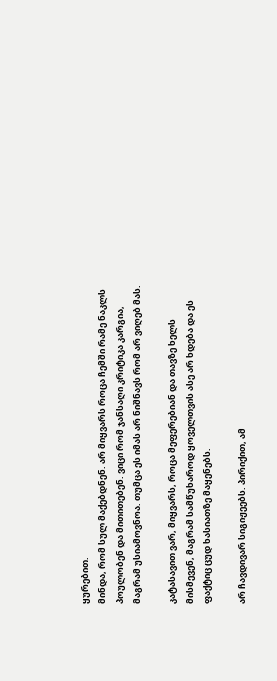ყურებით.
მინდა, რომ სულ მაქებდნენ. არ მიყვარს როცა ჩემში რამე ნაკლს პოულობენ და მითითებენ. ვიცი რომ ჯანსაღი კრიტიკა კარგია, მაგრამ უსიამოვნოა. თუმცა ეს იმას არ ნიშნავს რომ არ ვიღებ მას.

კატასავით ვარ, მიყვარს, როცა მეფერებიან და თავზე ხელს მისმევენ, მაგრამ სამწუხაროდ ყოველთვის ასე არ ხდება და ეს ფაქტიც ცუდ ხასიათზე მაყენებს.

არ ჩავდივარ სიგიჟეებს. პირიქით, ამ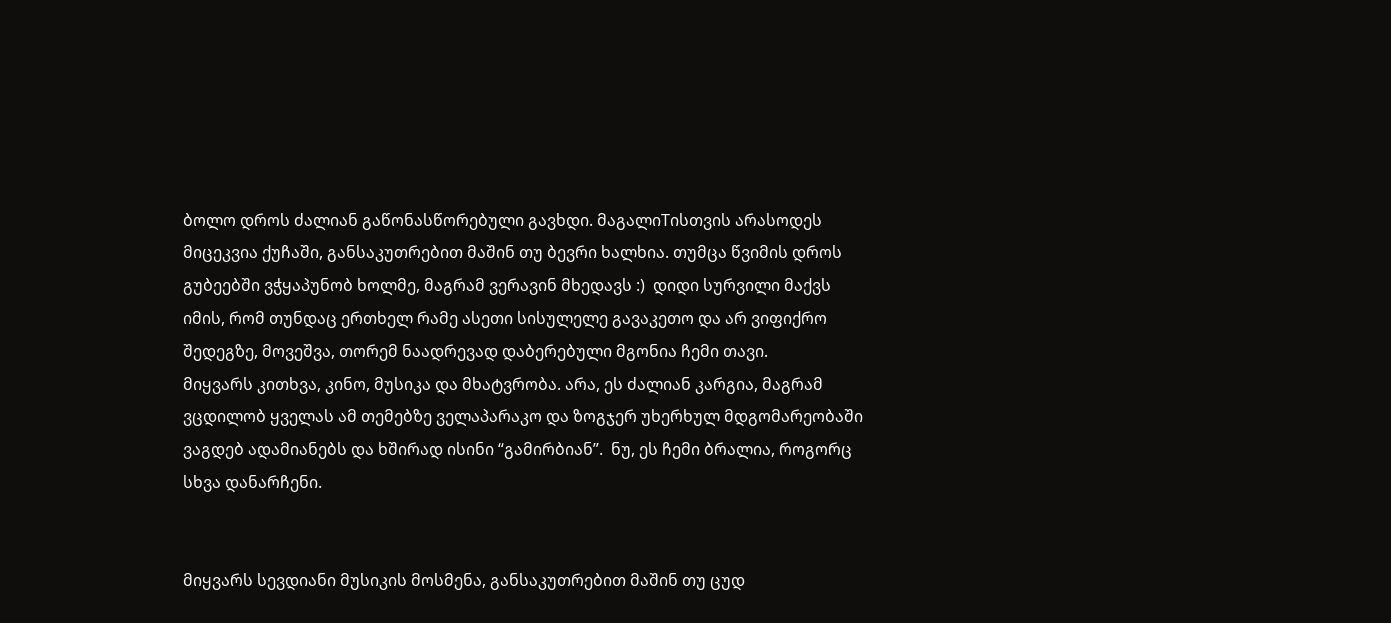ბოლო დროს ძალიან გაწონასწორებული გავხდი. მაგალიTისთვის არასოდეს მიცეკვია ქუჩაში, განსაკუთრებით მაშინ თუ ბევრი ხალხია. თუმცა წვიმის დროს გუბეებში ვჭყაპუნობ ხოლმე, მაგრამ ვერავინ მხედავს :)  დიდი სურვილი მაქვს იმის, რომ თუნდაც ერთხელ რამე ასეთი სისულელე გავაკეთო და არ ვიფიქრო შედეგზე, მოვეშვა, თორემ ნაადრევად დაბერებული მგონია ჩემი თავი.
მიყვარს კითხვა, კინო, მუსიკა და მხატვრობა. არა, ეს ძალიან კარგია, მაგრამ ვცდილობ ყველას ამ თემებზე ველაპარაკო და ზოგჯერ უხერხულ მდგომარეობაში ვაგდებ ადამიანებს და ხშირად ისინი “გამირბიან”.  ნუ, ეს ჩემი ბრალია, როგორც სხვა დანარჩენი.


მიყვარს სევდიანი მუსიკის მოსმენა, განსაკუთრებით მაშინ თუ ცუდ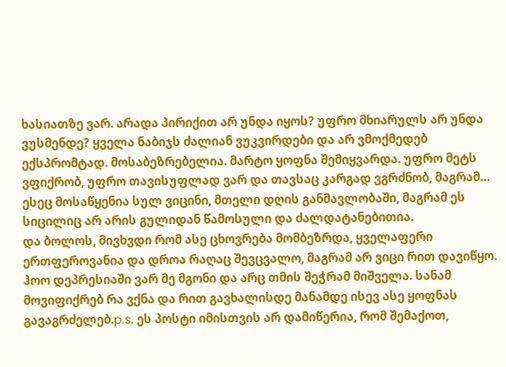ხასიათზე ვარ. არადა პირიქით არ უნდა იყოს? უფრო მხიარულს არ უნდა ვუსმენდე? ყველა ნაბიჯს ძალიან ვუკვირდები და არ ვმოქმედებ ექსპრომტად. მოსაბეზრებელია. მარტო ყოფნა შემიყვარდა. უფრო მეტს ვფიქრობ, უფრო თავისუფლად ვარ და თავსაც კარგად ვგრძნობ, მაგრამ… ესეც მოსაწყენია სულ ვიცინი, მთელი დღის განმავლობაში, მაგრამ ეს სიცილიც არ არის გულიდან წამოსული და ძალდატანებითია.
და ბოლოს, მივხვდი რომ ასე ცხოვრება მომბეზრდა, ყველაფერი ერთფეროვანია და დროა რაღაც შევცვალო, მაგრამ არ ვიცი რით დავიწყო. ჰოო დეპრესიაში ვარ მე მგონი და არც თმის შეჭრამ მიშველა. სანამ მოვიფიქრებ რა ვქნა და რით გავხალისდე მანამდე ისევ ასე ყოფნას გავაგრძელებ.p.s. ეს პოსტი იმისთვის არ დამიწერია, რომ შემაქოთ,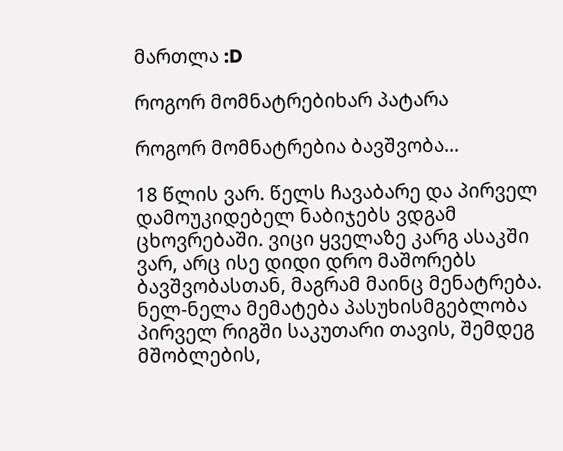მართლა :D

როგორ მომნატრებიხარ პატარა

როგორ მომნატრებია ბავშვობა…

18 წლის ვარ. წელს ჩავაბარე და პირველ დამოუკიდებელ ნაბიჯებს ვდგამ ცხოვრებაში. ვიცი ყველაზე კარგ ასაკში ვარ, არც ისე დიდი დრო მაშორებს ბავშვობასთან, მაგრამ მაინც მენატრება. ნელ-ნელა მემატება პასუხისმგებლობა პირველ რიგში საკუთარი თავის, შემდეგ მშობლების,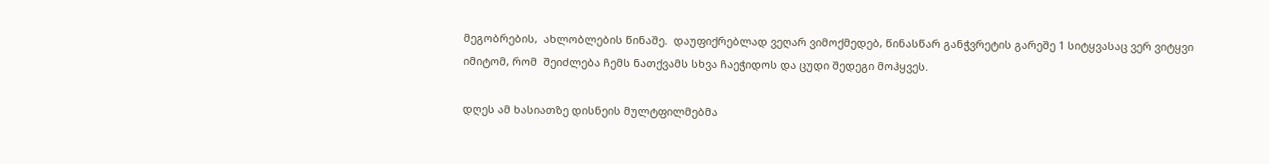მეგობრების,  ახლობლების წინაშე.  დაუფიქრებლად ვეღარ ვიმოქმედებ, წინასწარ განჭვრეტის გარეშე 1 სიტყვასაც ვერ ვიტყვი იმიტომ, რომ  შეიძლება ჩემს ნათქვამს სხვა ჩაეჭიდოს და ცუდი შედეგი მოჰყვეს.

დღეს ამ ხასიათზე დისნეის მულტფილმებმა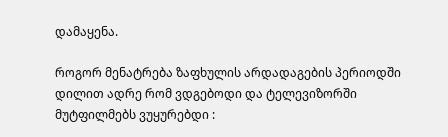დამაყენა.

როგორ მენატრება ზაფხულის არდადაგების პერიოდში დილით ადრე რომ ვდგებოდი და ტელევიზორში მუტფილმებს ვუყურებდი :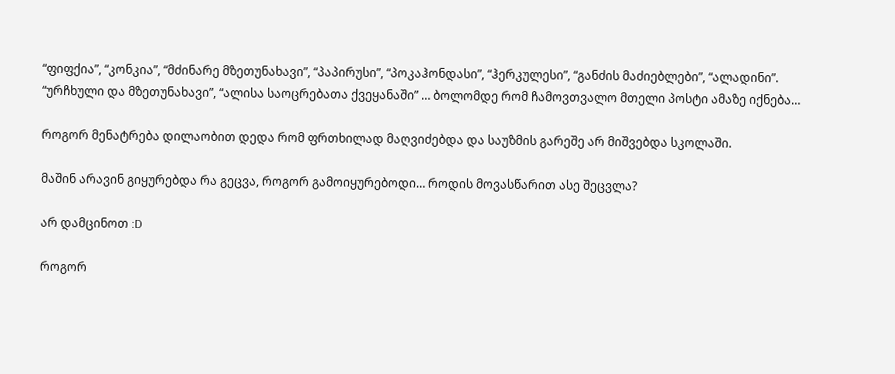“ფიფქია”, “კონკია”, “მძინარე მზეთუნახავი”, “პაპირუსი”, “პოკაჰონდასი”, “ჰერკულესი”, “განძის მაძიებლები”, “ალადინი”. “ურჩხული და მზეთუნახავი”, “ალისა საოცრებათა ქვეყანაში” … ბოლომდე რომ ჩამოვთვალო მთელი პოსტი ამაზე იქნება…

როგორ მენატრება დილაობით დედა რომ ფრთხილად მაღვიძებდა და საუზმის გარეშე არ მიშვებდა სკოლაში.

მაშინ არავინ გიყურებდა რა გეცვა, როგორ გამოიყურებოდი… როდის მოვასწარით ასე შეცვლა?

არ დამცინოთ :D

როგორ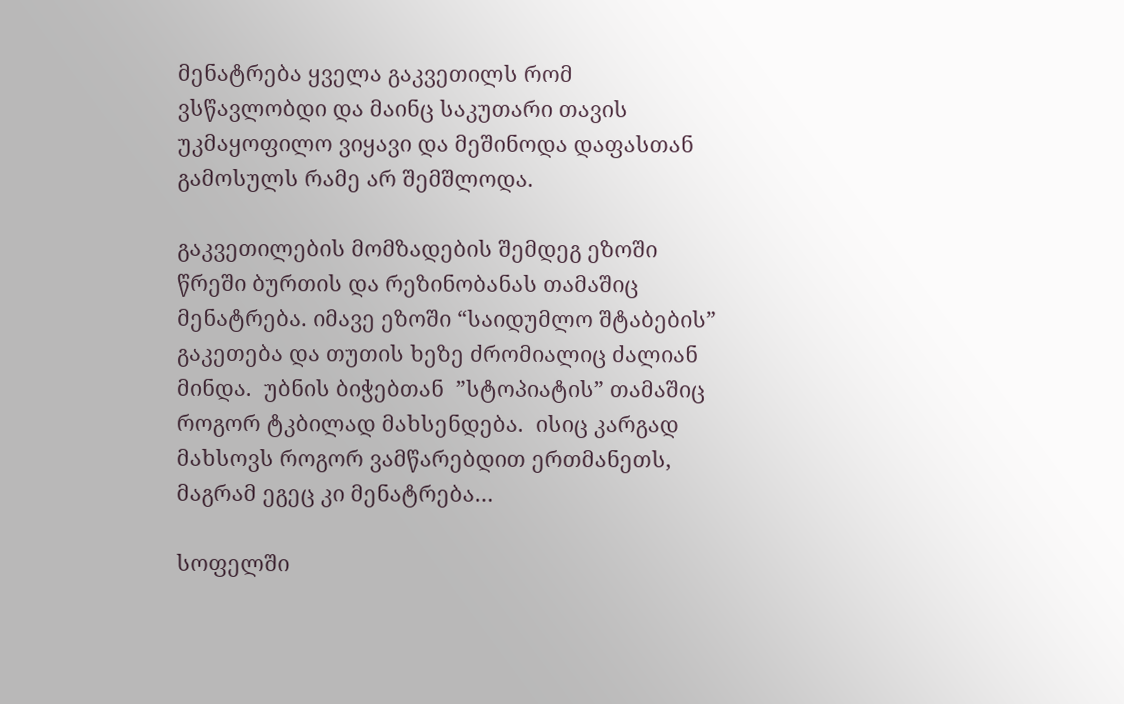მენატრება ყველა გაკვეთილს რომ ვსწავლობდი და მაინც საკუთარი თავის უკმაყოფილო ვიყავი და მეშინოდა დაფასთან გამოსულს რამე არ შემშლოდა.

გაკვეთილების მომზადების შემდეგ ეზოში წრეში ბურთის და რეზინობანას თამაშიც მენატრება. იმავე ეზოში “საიდუმლო შტაბების” გაკეთება და თუთის ხეზე ძრომიალიც ძალიან მინდა.  უბნის ბიჭებთან  ”სტოპიატის” თამაშიც როგორ ტკბილად მახსენდება.  ისიც კარგად მახსოვს როგორ ვამწარებდით ერთმანეთს, მაგრამ ეგეც კი მენატრება…

სოფელში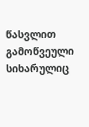წასვლით გამოწვეული სიხარულიც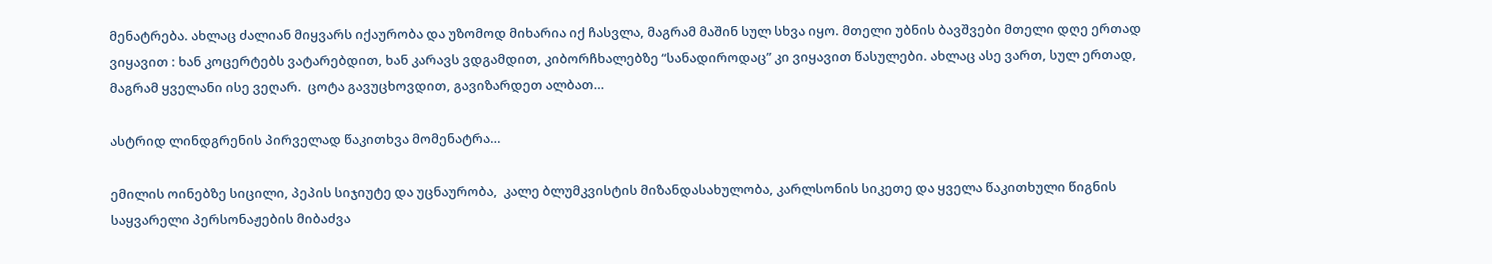მენატრება. ახლაც ძალიან მიყვარს იქაურობა და უზომოდ მიხარია იქ ჩასვლა, მაგრამ მაშინ სულ სხვა იყო. მთელი უბნის ბავშვები მთელი დღე ერთად ვიყავით : ხან კოცერტებს ვატარებდით, ხან კარავს ვდგამდით, კიბორჩხალებზე “სანადიროდაც” კი ვიყავით წასულები. ახლაც ასე ვართ, სულ ერთად, მაგრამ ყველანი ისე ვეღარ.  ცოტა გავუცხოვდით, გავიზარდეთ ალბათ…

ასტრიდ ლინდგრენის პირველად წაკითხვა მომენატრა…

ემილის ოინებზე სიცილი, პეპის სიჯიუტე და უცნაურობა,  კალე ბლუმკვისტის მიზანდასახულობა, კარლსონის სიკეთე და ყველა წაკითხული წიგნის საყვარელი პერსონაჟების მიბაძვა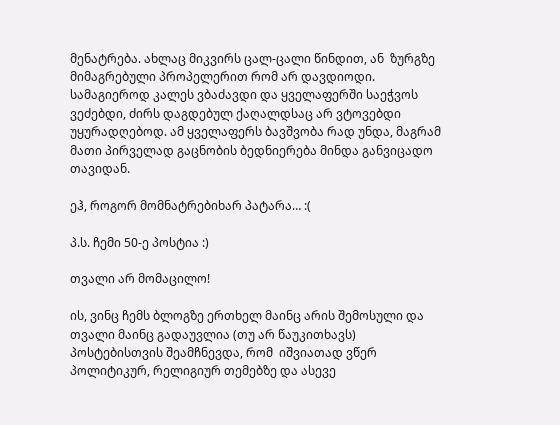მენატრება. ახლაც მიკვირს ცალ-ცალი წინდით, ან  ზურგზე მიმაგრებული პროპელერით რომ არ დავდიოდი. სამაგიეროდ კალეს ვბაძავდი და ყველაფერში საეჭვოს ვეძებდი, ძირს დაგდებულ ქაღალდსაც არ ვტოვებდი უყურადღებოდ. ამ ყველაფერს ბავშვობა რად უნდა, მაგრამ მათი პირველად გაცნობის ბედნიერება მინდა განვიცადო თავიდან.

ეჰ, როგორ მომნატრებიხარ პატარა… :(

პ.ს. ჩემი 50-ე პოსტია :)

თვალი არ მომაცილო!

ის, ვინც ჩემს ბლოგზე ერთხელ მაინც არის შემოსული და თვალი მაინც გადაუვლია (თუ არ წაუკითხავს) პოსტებისთვის შეამჩნევდა, რომ  იშვიათად ვწერ პოლიტიკურ, რელიგიურ თემებზე და ასევე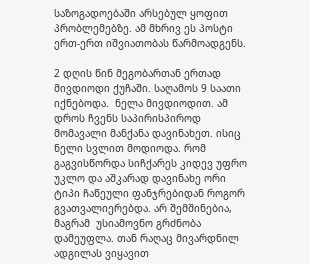საზოგადოებაში არსებულ ყოფით  პრობლემებზე. ამ მხრივ ეს პოსტი ერთ-ერთ იშვიათობას წარმოადგენს.

2 დღის წინ მეგობართან ერთად მივდიოდი ქუჩაში. საღამოს 9 საათი იქნებოდა.  ნელა მივდიოდით. ამ დროს ჩვენს საპირისპიროდ მომავალი მანქანა დავინახეთ. ისიც ნელი სვლით მოდიოდა. რომ გაგვისწორდა სიჩქარეს კიდევ უფრო უკლო და აშკარად დავინახე ორი ტიპი ჩაწეული ფანჯრებიდან როგორ გვათვალიერებდა. არ შემშინებია, მაგრამ  უსიამოვნო გრძნობა დამეუფლა. თან რაღაც მივარდნილ ადგილას ვიყავით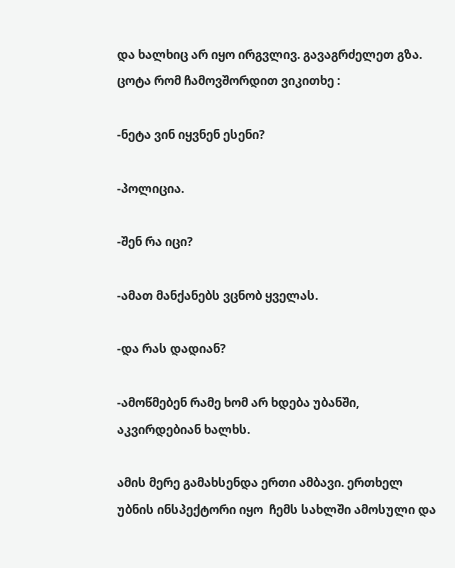და ხალხიც არ იყო ირგვლივ. გავაგრძელეთ გზა. ცოტა რომ ჩამოვშორდით ვიკითხე :

-ნეტა ვინ იყვნენ ესენი?

-პოლიცია.

-შენ რა იცი?

-ამათ მანქანებს ვცნობ ყველას.

-და რას დადიან?

-ამოწმებენ რამე ხომ არ ხდება უბანში, აკვირდებიან ხალხს.

ამის მერე გამახსენდა ერთი ამბავი. ერთხელ უბნის ინსპექტორი იყო  ჩემს სახლში ამოსული და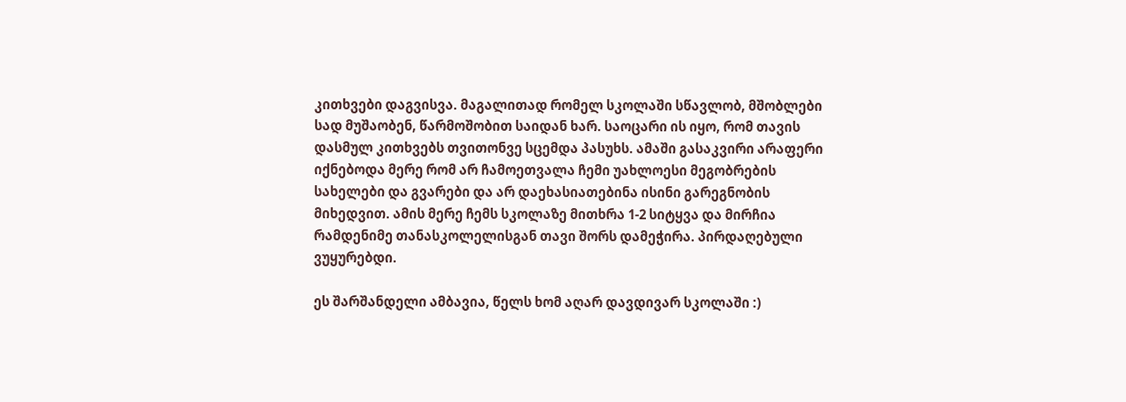კითხვები დაგვისვა. მაგალითად რომელ სკოლაში სწავლობ, მშობლები სად მუშაობენ, წარმოშობით საიდან ხარ. საოცარი ის იყო, რომ თავის დასმულ კითხვებს თვითონვე სცემდა პასუხს. ამაში გასაკვირი არაფერი იქნებოდა მერე რომ არ ჩამოეთვალა ჩემი უახლოესი მეგობრების სახელები და გვარები და არ დაეხასიათებინა ისინი გარეგნობის მიხედვით. ამის მერე ჩემს სკოლაზე მითხრა 1-2 სიტყვა და მირჩია რამდენიმე თანასკოლელისგან თავი შორს დამეჭირა. პირდაღებული ვუყურებდი.

ეს შარშანდელი ამბავია, წელს ხომ აღარ დავდივარ სკოლაში :)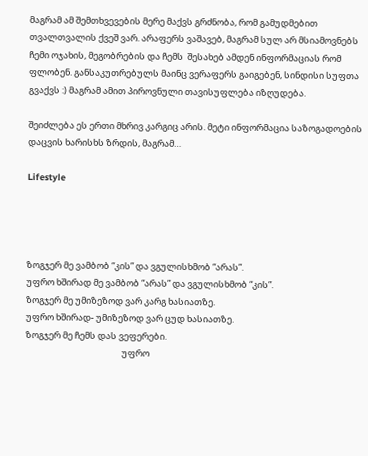მაგრამ ამ შემთხვევების მერე მაქვს გრძნობა, რომ გამუდმებით თვალთვალის ქვეშ ვარ. არაფერს ვაშავებ, მაგრამ სულ არ მსიამოვნებს ჩემი ოჯახის, მეგობრების და ჩემს  შესახებ ამდენ ინფორმაციას რომ ფლობენ. განსაკუთრებულს მაინც ვერაფერს გაიგებენ, სინდისი სუფთა გვაქვს :) მაგრამ ამით პიროვნული თავისუფლება იზღუდება.

შეიძლება ეს ერთი მხრივ კარგიც არის. მეტი ინფორმაცია საზოგადოების დაცვის ხარისხს ზრდის, მაგრამ…

Lifestyle




ზოგჯერ მე ვამბობ “კის” და ვგულისხმობ “არას”.
უფრო ხშირად მე ვამბობ “არას” და ვგულისხმობ “კის”.
ზოგჯერ მე უმიზეზოდ ვარ კარგ ხასიათზე.
უფრო ხშირად- უმიზეზოდ ვარ ცუდ ხასიათზე.
ზოგჯერ მე ჩემს დას ვეფერები.
                                                უფრო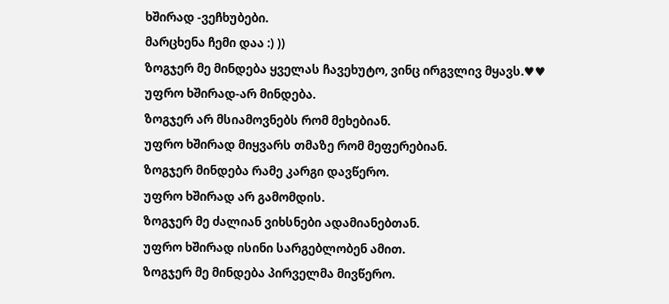ხშირად -ვეჩხუბები.
მარცხენა ჩემი დაა :) ))
ზოგჯერ მე მინდება ყველას ჩავეხუტო, ვინც ირგვლივ მყავს.♥♥
უფრო ხშირად-არ მინდება.
ზოგჯერ არ მსიამოვნებს რომ მეხებიან.
უფრო ხშირად მიყვარს თმაზე რომ მეფერებიან.
ზოგჯერ მინდება რამე კარგი დავწერო.
უფრო ხშირად არ გამომდის.
ზოგჯერ მე ძალიან ვიხსნები ადამიანებთან.
უფრო ხშირად ისინი სარგებლობენ ამით.
ზოგჯერ მე მინდება პირველმა მივწერო.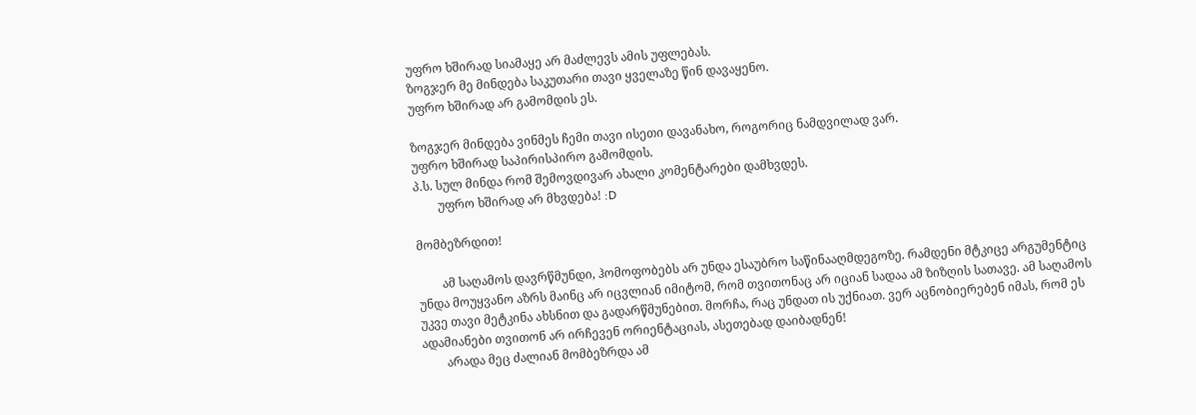უფრო ხშირად სიამაყე არ მაძლევს ამის უფლებას.
ზოგჯერ მე მინდება საკუთარი თავი ყველაზე წინ დავაყენო.
უფრო ხშირად არ გამომდის ეს.

ზოგჯერ მინდება ვინმეს ჩემი თავი ისეთი დავანახო, როგორიც ნამდვილად ვარ.
უფრო ხშირად საპირისპირო გამომდის.
პ.ს. სულ მინდა რომ შემოვდივარ ახალი კომენტარები დამხვდეს.
        უფრო ხშირად არ მხვდება! :D

მომბეზრდით!

        ამ საღამოს დავრწმუნდი, ჰომოფობებს არ უნდა ესაუბრო საწინააღმდეგოზე. რამდენი მტკიცე არგუმენტიც უნდა მოუყვანო აზრს მაინც არ იცვლიან იმიტომ, რომ თვითონაც არ იციან სადაა ამ ზიზღის სათავე. ამ საღამოს უკვე თავი მეტკინა ახსნით და გადარწმუნებით. მორჩა, რაც უნდათ ის უქნიათ. ვერ აცნობიერებენ იმას, რომ ეს ადამიანები თვითონ არ ირჩევენ ორიენტაციას, ასეთებად დაიბადნენ!
        არადა მეც ძალიან მომბეზრდა ამ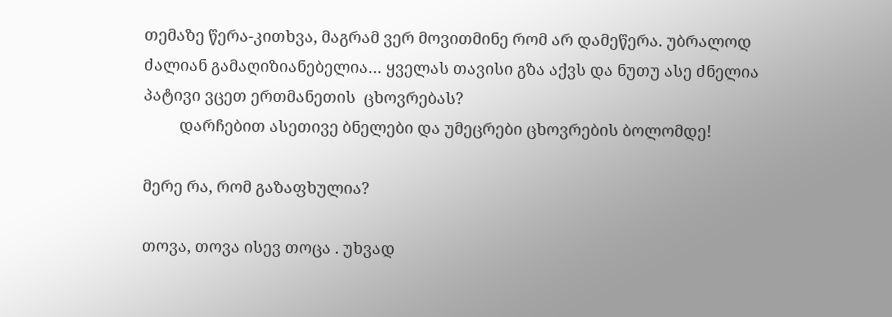თემაზე წერა-კითხვა, მაგრამ ვერ მოვითმინე რომ არ დამეწერა. უბრალოდ ძალიან გამაღიზიანებელია… ყველას თავისი გზა აქვს და ნუთუ ასე ძნელია პატივი ვცეთ ერთმანეთის  ცხოვრებას?
         დარჩებით ასეთივე ბნელები და უმეცრები ცხოვრების ბოლომდე!

მერე რა, რომ გაზაფხულია?

თოვა, თოვა ისევ თოცა . უხვად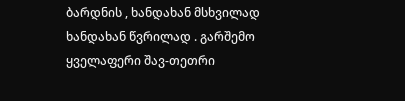ბარდნის , ხანდახან მსხვილად ხანდახან წვრილად . გარშემო ყველაფერი შავ-თეთრი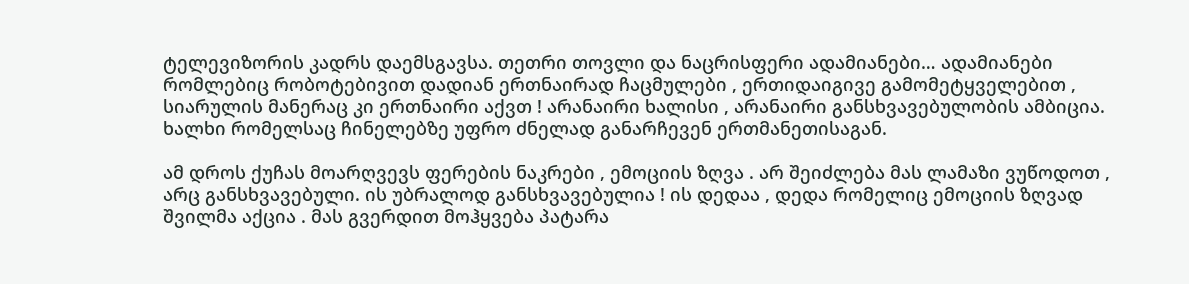ტელევიზორის კადრს დაემსგავსა. თეთრი თოვლი და ნაცრისფერი ადამიანები… ადამიანები რომლებიც რობოტებივით დადიან ერთნაირად ჩაცმულები , ერთიდაიგივე გამომეტყველებით , სიარულის მანერაც კი ერთნაირი აქვთ ! არანაირი ხალისი , არანაირი განსხვავებულობის ამბიცია. ხალხი რომელსაც ჩინელებზე უფრო ძნელად განარჩევენ ერთმანეთისაგან.

ამ დროს ქუჩას მოარღვევს ფერების ნაკრები , ემოციის ზღვა . არ შეიძლება მას ლამაზი ვუწოდოთ , არც განსხვავებული. ის უბრალოდ განსხვავებულია ! ის დედაა , დედა რომელიც ემოციის ზღვად შვილმა აქცია . მას გვერდით მოჰყვება პატარა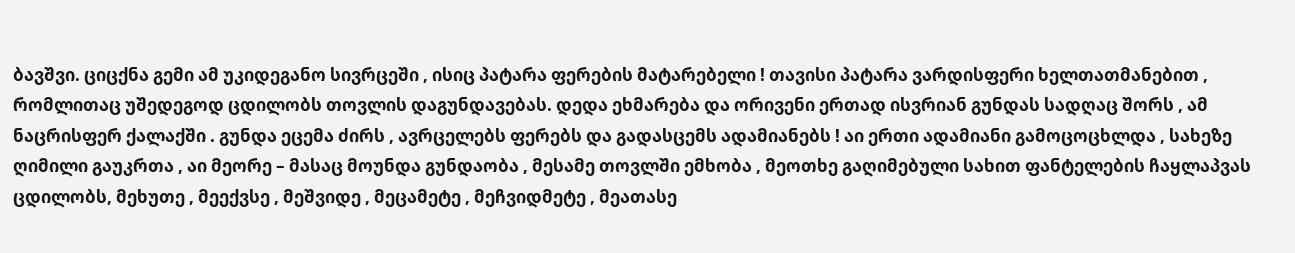ბავშვი. ციცქნა გემი ამ უკიდეგანო სივრცეში , ისიც პატარა ფერების მატარებელი ! თავისი პატარა ვარდისფერი ხელთათმანებით , რომლითაც უშედეგოდ ცდილობს თოვლის დაგუნდავებას. დედა ეხმარება და ორივენი ერთად ისვრიან გუნდას სადღაც შორს , ამ ნაცრისფერ ქალაქში . გუნდა ეცემა ძირს , ავრცელებს ფერებს და გადასცემს ადამიანებს ! აი ერთი ადამიანი გამოცოცხლდა , სახეზე ღიმილი გაუკრთა , აი მეორე – მასაც მოუნდა გუნდაობა , მესამე თოვლში ემხობა , მეოთხე გაღიმებული სახით ფანტელების ჩაყლაპვას ცდილობს, მეხუთე , მეექვსე , მეშვიდე , მეცამეტე , მეჩვიდმეტე , მეათასე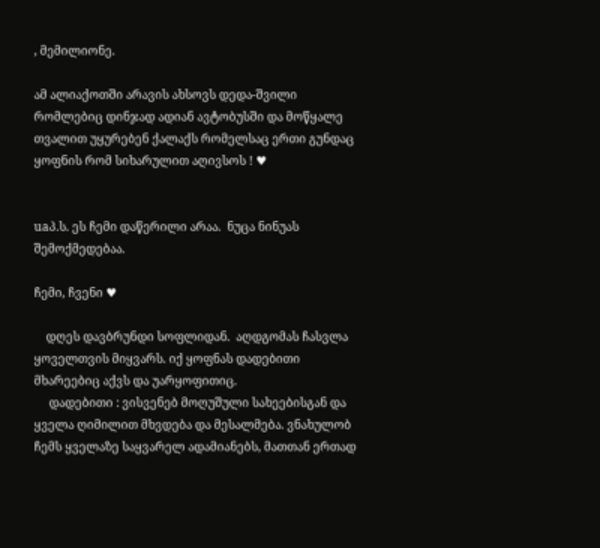, მემილიონე.

ამ ალიაქოთში არავის ახსოვს დედა-შვილი რომლებიც დინჯად ადიან ავტობუსში და მოწყალე თვალით უყურებენ ქალაქს რომელსაც ერთი გუნდაც ყოფნის რომ სიხარულით აღივსოს ! ♥


uaპ.ს. ეს ჩემი დაწერილი არაა.  ნუცა ნინუას შემოქმედებაა.

ჩემი, ჩვენი ♥

    დღეს დავბრუნდი სოფლიდან.  აღდგომას ჩასვლა ყოველთვის მიყვარს. იქ ყოფნას დადებითი მხარეებიც აქვს და უარყოფითიც.
     დადებითი : ვისვენებ მოღუშული სახეებისგან და ყველა ღიმილით მხვდება და მესალმება. ვნახულობ ჩემს ყველაზე საყვარელ ადამიანებს, მათთან ერთად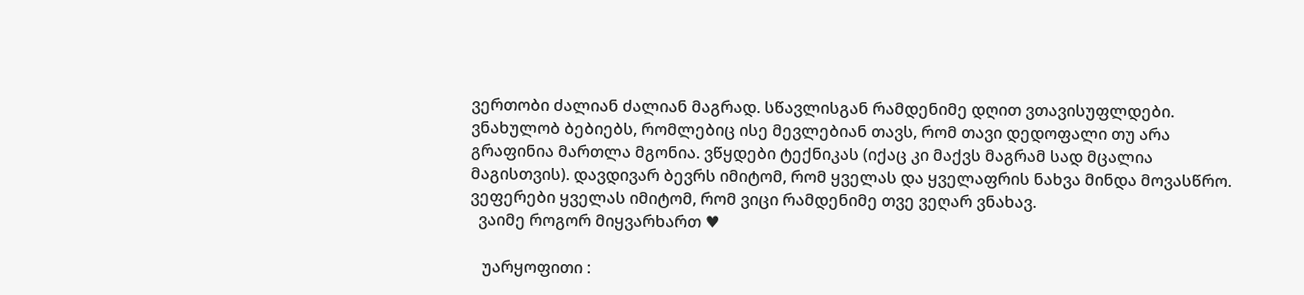ვერთობი ძალიან ძალიან მაგრად. სწავლისგან რამდენიმე დღით ვთავისუფლდები. ვნახულობ ბებიებს, რომლებიც ისე მევლებიან თავს, რომ თავი დედოფალი თუ არა გრაფინია მართლა მგონია. ვწყდები ტექნიკას (იქაც კი მაქვს მაგრამ სად მცალია მაგისთვის). დავდივარ ბევრს იმიტომ, რომ ყველას და ყველაფრის ნახვა მინდა მოვასწრო. ვეფერები ყველას იმიტომ, რომ ვიცი რამდენიმე თვე ვეღარ ვნახავ.
  ვაიმე როგორ მიყვარხართ ♥

   უარყოფითი :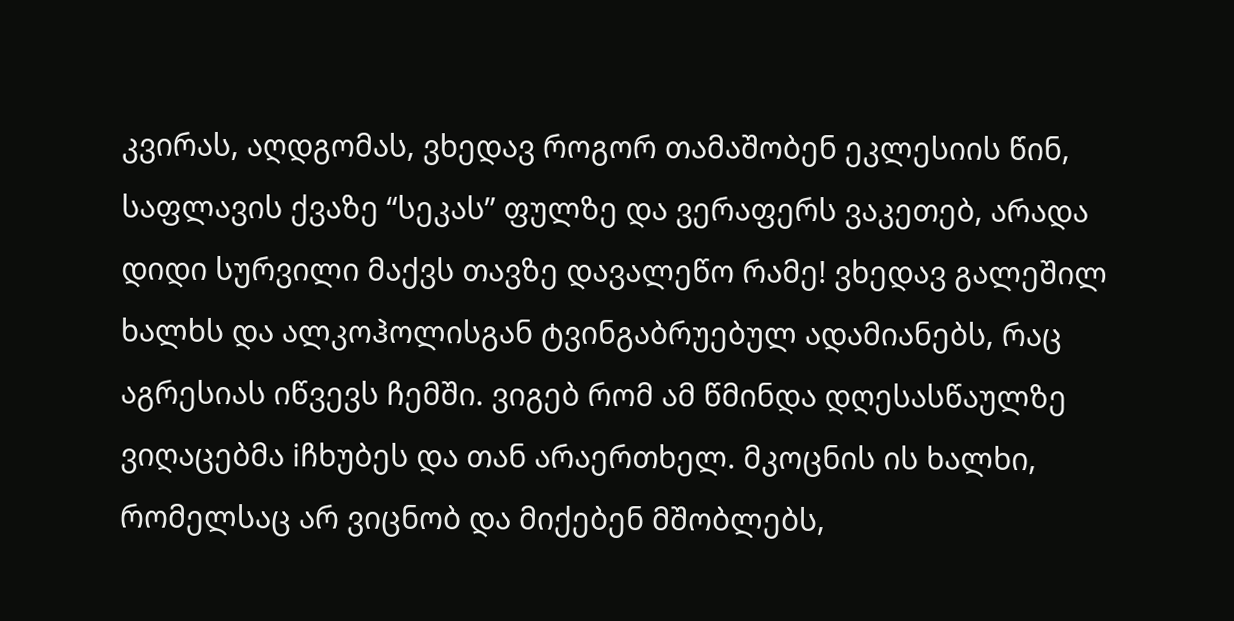კვირას, აღდგომას, ვხედავ როგორ თამაშობენ ეკლესიის წინ, საფლავის ქვაზე “სეკას” ფულზე და ვერაფერს ვაკეთებ, არადა დიდი სურვილი მაქვს თავზე დავალეწო რამე! ვხედავ გალეშილ ხალხს და ალკოჰოლისგან ტვინგაბრუებულ ადამიანებს, რაც აგრესიას იწვევს ჩემში. ვიგებ რომ ამ წმინდა დღესასწაულზე ვიღაცებმა iჩხუბეს და თან არაერთხელ. მკოცნის ის ხალხი, რომელსაც არ ვიცნობ და მიქებენ მშობლებს,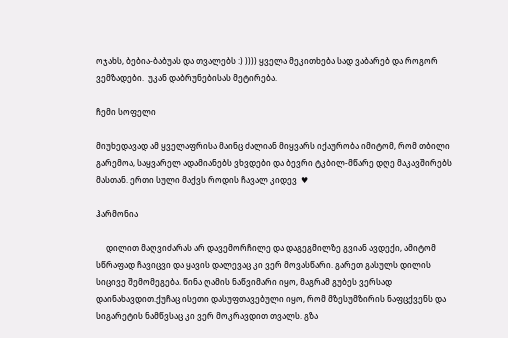ოჯახს, ბებია-ბაბუას და თვალებს :) )))) ყველა მეკითხება სად ვაბარებ და როგორ ვემზადები.  უკან დაბრუნებისას მეტირება.

ჩემი სოფელი

მიუხედავად ამ ყველაფრისა მაინც ძალიან მიყვარს იქაურობა იმიტომ, რომ თბილი გარემოა, საყვარელ ადამიანებს ვხვდები და ბევრი ტკბილ-მწარე დღე მაკავშირებს მასთან. ერთი სული მაქვს როდის ჩავალ კიდევ  ♥

ჰარმონია

     დილით მაღვიძარას არ დავემორჩილე და დაგეგმილზე გვიან ავდექი, ამიტომ სწრაფად ჩავიცვი და ყავის დალევაც კი ვერ მოვასწარი. გარეთ გასულს დილის სიცივე შემომეგება. წინა ღამის ნაწვიმარი იყო, მაგრამ გუბეს ვერსად დაინახავდით.ქუჩაც ისეთი დასუფთავებული იყო, რომ მზესუმზირის ნაფცქვენს და სიგარეტის ნამწვსაც კი ვერ მოკრავდით თვალს. გზა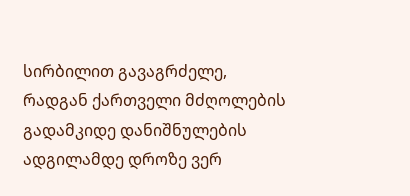სირბილით გავაგრძელე, რადგან ქართველი მძღოლების გადამკიდე დანიშნულების ადგილამდე დროზე ვერ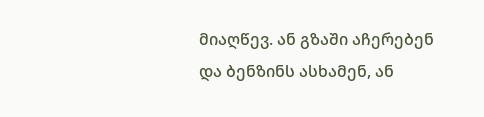მიაღწევ. ან გზაში აჩერებენ და ბენზინს ასხამენ, ან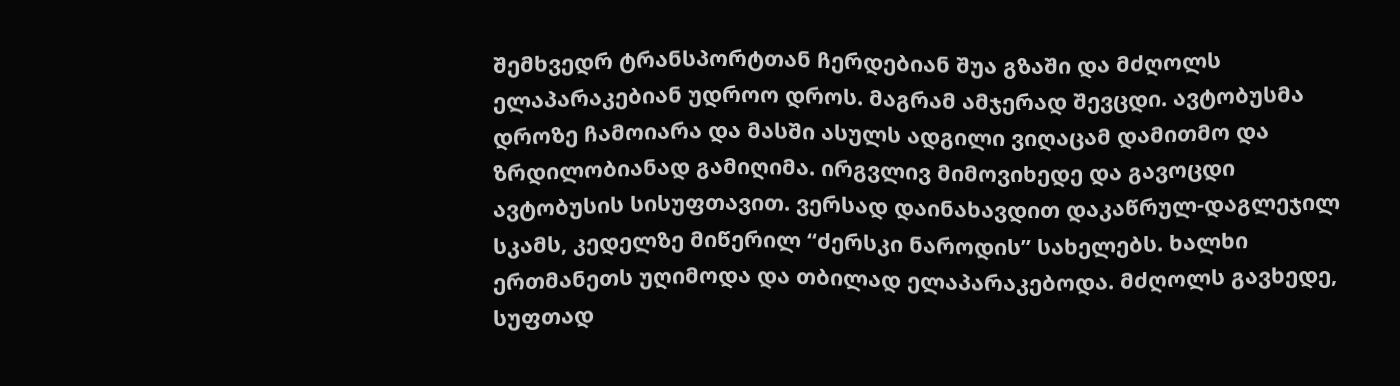შემხვედრ ტრანსპორტთან ჩერდებიან შუა გზაში და მძღოლს ელაპარაკებიან უდროო დროს. მაგრამ ამჯერად შევცდი. ავტობუსმა დროზე ჩამოიარა და მასში ასულს ადგილი ვიღაცამ დამითმო და ზრდილობიანად გამიღიმა. ირგვლივ მიმოვიხედე და გავოცდი ავტობუსის სისუფთავით. ვერსად დაინახავდით დაკაწრულ-დაგლეჯილ სკამს, კედელზე მიწერილ “ძერსკი ნაროდის” სახელებს. ხალხი ერთმანეთს უღიმოდა და თბილად ელაპარაკებოდა. მძღოლს გავხედე, სუფთად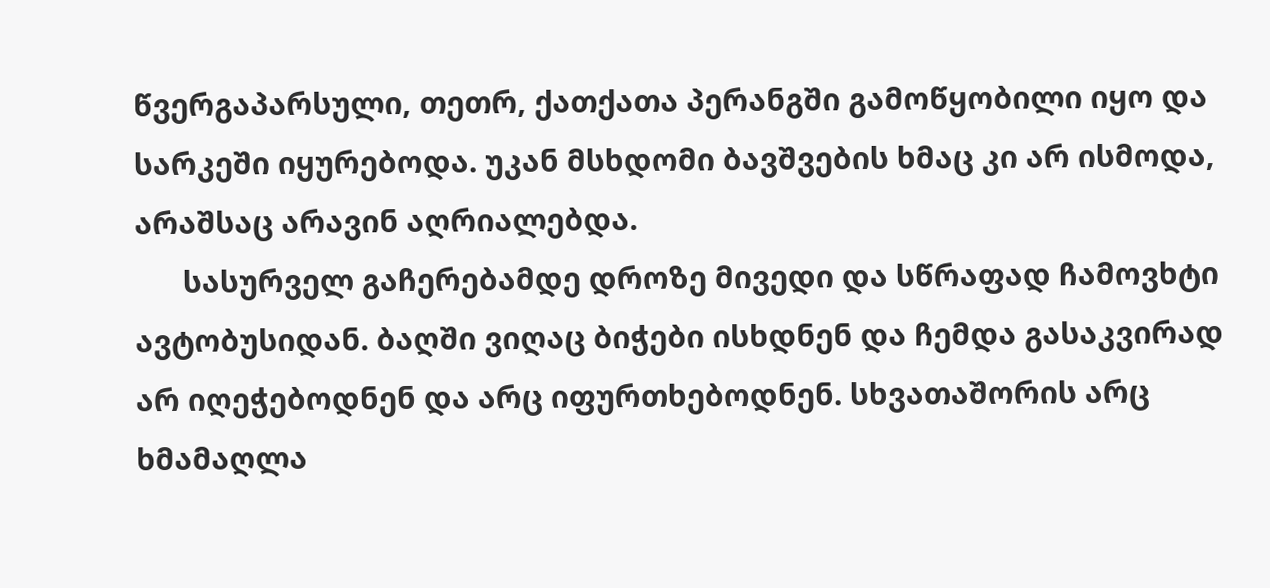წვერგაპარსული, თეთრ, ქათქათა პერანგში გამოწყობილი იყო და სარკეში იყურებოდა. უკან მსხდომი ბავშვების ხმაც კი არ ისმოდა, არაშსაც არავინ აღრიალებდა.
      სასურველ გაჩერებამდე დროზე მივედი და სწრაფად ჩამოვხტი ავტობუსიდან. ბაღში ვიღაც ბიჭები ისხდნენ და ჩემდა გასაკვირად არ იღეჭებოდნენ და არც იფურთხებოდნენ. სხვათაშორის არც ხმამაღლა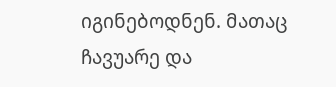იგინებოდნენ. მათაც ჩავუარე და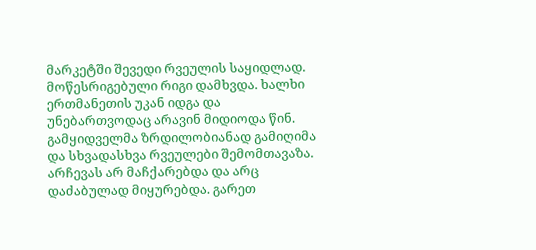მარკეტში შევედი რვეულის საყიდლად. მოწესრიგებული რიგი დამხვდა. ხალხი ერთმანეთის უკან იდგა და უნებართვოდაც არავინ მიდიოდა წინ. გამყიდველმა ზრდილობიანად გამიღიმა და სხვადასხვა რვეულები შემომთავაზა. არჩევას არ მაჩქარებდა და არც დაძაბულად მიყურებდა. გარეთ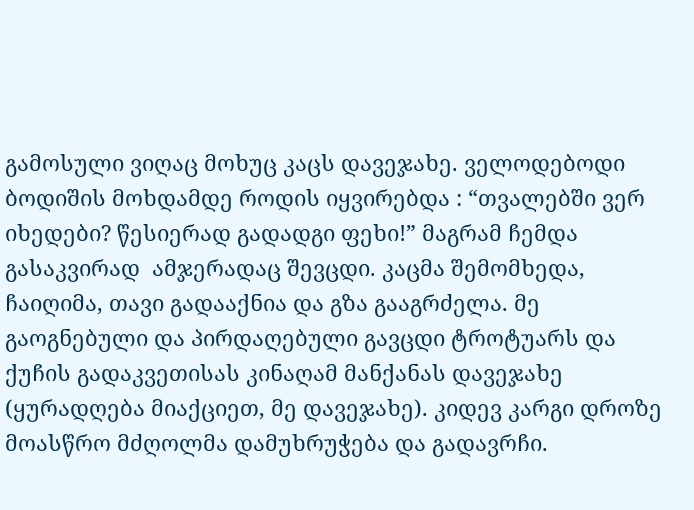გამოსული ვიღაც მოხუც კაცს დავეჯახე. ველოდებოდი ბოდიშის მოხდამდე როდის იყვირებდა : “თვალებში ვერ იხედები? წესიერად გადადგი ფეხი!” მაგრამ ჩემდა გასაკვირად  ამჯერადაც შევცდი. კაცმა შემომხედა, ჩაიღიმა, თავი გადააქნია და გზა გააგრძელა. მე გაოგნებული და პირდაღებული გავცდი ტროტუარს და ქუჩის გადაკვეთისას კინაღამ მანქანას დავეჯახე (ყურადღება მიაქციეთ, მე დავეჯახე). კიდევ კარგი დროზე მოასწრო მძღოლმა დამუხრუჭება და გადავრჩი.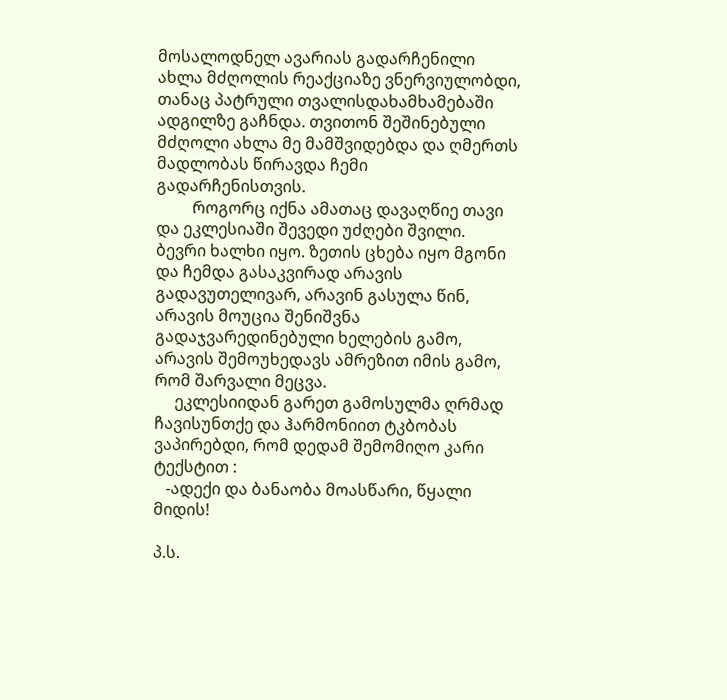მოსალოდნელ ავარიას გადარჩენილი ახლა მძღოლის რეაქციაზე ვნერვიულობდი, თანაც პატრული თვალისდახამხამებაში ადგილზე გაჩნდა. თვითონ შეშინებული მძღოლი ახლა მე მამშვიდებდა და ღმერთს მადლობას წირავდა ჩემი გადარჩენისთვის.
         როგორც იქნა ამათაც დავაღწიე თავი და ეკლესიაში შევედი უძღები შვილი.  ბევრი ხალხი იყო. ზეთის ცხება იყო მგონი და ჩემდა გასაკვირად არავის გადავუთელივარ, არავინ გასულა წინ, არავის მოუცია შენიშვნა გადაჯვარედინებული ხელების გამო, არავის შემოუხედავს ამრეზით იმის გამო, რომ შარვალი მეცვა.
     ეკლესიიდან გარეთ გამოსულმა ღრმად ჩავისუნთქე და ჰარმონიით ტკბობას ვაპირებდი, რომ დედამ შემომიღო კარი ტექსტით :
   -ადექი და ბანაობა მოასწარი, წყალი მიდის!

პ.ს.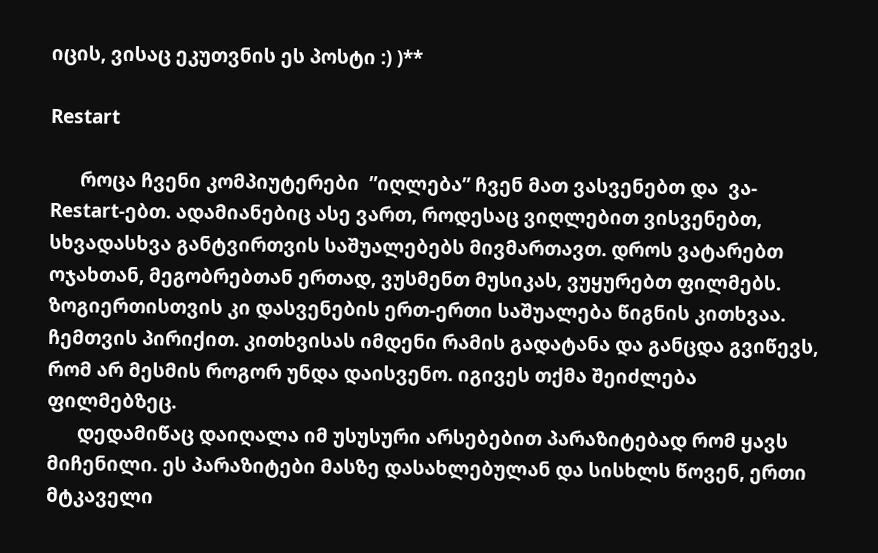იცის, ვისაც ეკუთვნის ეს პოსტი :) )**

Restart

      როცა ჩვენი კომპიუტერები  ”იღლება” ჩვენ მათ ვასვენებთ და  ვა-Restart-ებთ. ადამიანებიც ასე ვართ, როდესაც ვიღლებით ვისვენებთ, სხვადასხვა განტვირთვის საშუალებებს მივმართავთ. დროს ვატარებთ ოჯახთან, მეგობრებთან ერთად, ვუსმენთ მუსიკას, ვუყურებთ ფილმებს. ზოგიერთისთვის კი დასვენების ერთ-ერთი საშუალება წიგნის კითხვაა. ჩემთვის პირიქით. კითხვისას იმდენი რამის გადატანა და განცდა გვიწევს, რომ არ მესმის როგორ უნდა დაისვენო. იგივეს თქმა შეიძლება ფილმებზეც.
      დედამიწაც დაიღალა იმ უსუსური არსებებით პარაზიტებად რომ ყავს მიჩენილი. ეს პარაზიტები მასზე დასახლებულან და სისხლს წოვენ, ერთი მტკაველი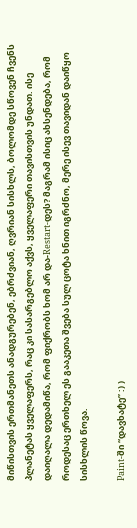მიწისთვის ერთმანეთს ანადგურებენ, ებრძვიან, ღვრიან სისხლს, ბოლომდე სწოვენ ჩვენს პლანეტას ყველაფერს, რაც კი სასარგებლო აქვს, ყველაფერი თავისთვის უნდათ. ისე დაიღალა დედამიწა, რომ ფიქრობს ხომ არ და-Restart-დეს? მაგრამ ისიც ახსენდება, რომ როდესაც ერთხელ ეს გააკეთა შვება სულ ცოტა ხნით იგრძნო, მერე ისევ თავიდან დაიწყო სისხლის წოვა.

Paint-ში “დავხატე” :) )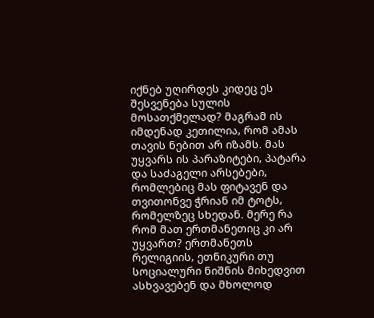იქნებ უღირდეს კიდეც ეს შესვენება სულის მოსათქმელად? მაგრამ ის იმდენად კეთილია, რომ ამას თავის ნებით არ იზამს. მას უყვარს ის პარაზიტები, პატარა და საძაგელი არსებები, რომლებიც მას ფიტავენ და თვითონვე ჭრიან იმ ტოტს, რომელზეც სხედან. მერე რა რომ მათ ერთმანეთიც კი არ უყვართ? ერთმანეთს რელიგიის, ეთნიკური თუ სოციალური ნიშნის მიხედვით ასხვავებენ და მხოლოდ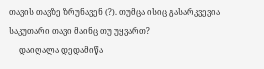თავის თავზე ზრუნავენ (?). თუმცა ისიც გასარკვევია საკუთარი თავი მაინც თუ უყვართ?
     დაიღალა დედამიწა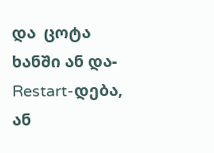და  ცოტა ხანში ან და-Restart-დება, ან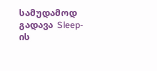სამუდამოდ გადავა  Sleep-ის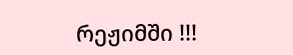რეჟიმში !!!